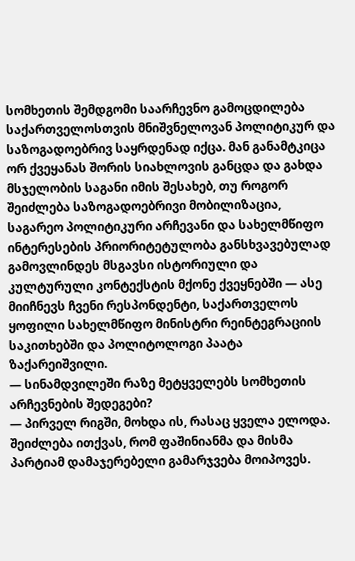სომხეთის შემდგომი საარჩევნო გამოცდილება საქართველოსთვის მნიშვნელოვან პოლიტიკურ და საზოგადოებრივ საყრდენად იქცა. მან განამტკიცა ორ ქვეყანას შორის სიახლოვის განცდა და გახდა მსჯელობის საგანი იმის შესახებ, თუ როგორ შეიძლება საზოგადოებრივი მობილიზაცია, საგარეო პოლიტიკური არჩევანი და სახელმწიფო ინტერესების პრიორიტეტულობა განსხვავებულად გამოვლინდეს მსგავსი ისტორიული და კულტურული კონტექსტის მქონე ქვეყნებში — ასე მიიჩნევს ჩვენი რესპონდენტი, საქართველოს ყოფილი სახელმწიფო მინისტრი რეინტეგრაციის საკითხებში და პოლიტოლოგი პაატა ზაქარეიშვილი.
— სინამდვილეში რაზე მეტყველებს სომხეთის არჩევნების შედეგები?
— პირველ რიგში, მოხდა ის, რასაც ყველა ელოდა. შეიძლება ითქვას, რომ ფაშინიანმა და მისმა პარტიამ დამაჯერებელი გამარჯვება მოიპოვეს.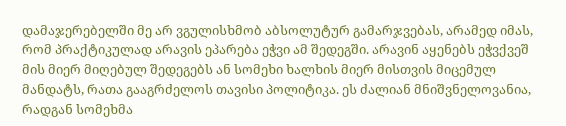დამაჯერებელში მე არ ვგულისხმობ აბსოლუტურ გამარჯვებას, არამედ იმას, რომ პრაქტიკულად არავის ეპარება ეჭვი ამ შედეგში. არავინ აყენებს ეჭვქვეშ მის მიერ მიღებულ შედეგებს ან სომეხი ხალხის მიერ მისთვის მიცემულ მანდატს, რათა გააგრძელოს თავისი პოლიტიკა. ეს ძალიან მნიშვნელოვანია, რადგან სომეხმა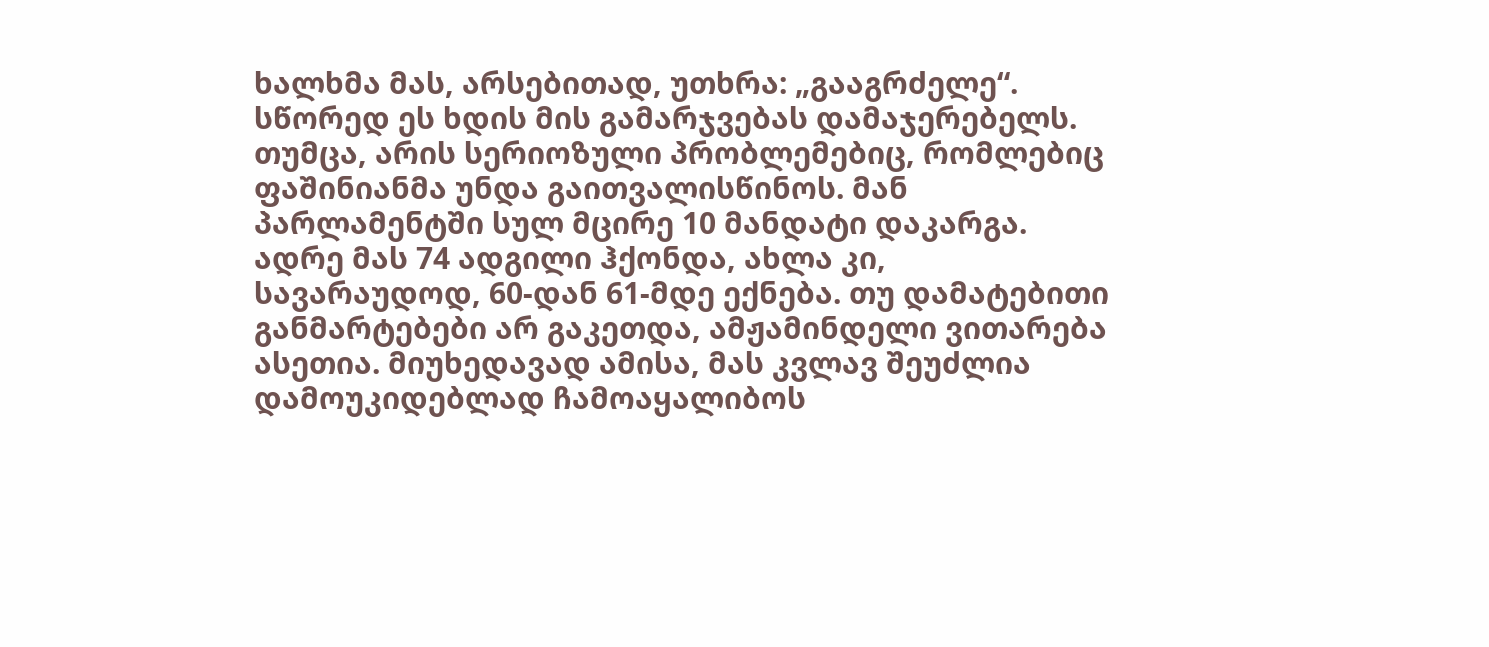ხალხმა მას, არსებითად, უთხრა: „გააგრძელე“. სწორედ ეს ხდის მის გამარჯვებას დამაჯერებელს.
თუმცა, არის სერიოზული პრობლემებიც, რომლებიც ფაშინიანმა უნდა გაითვალისწინოს. მან პარლამენტში სულ მცირე 10 მანდატი დაკარგა. ადრე მას 74 ადგილი ჰქონდა, ახლა კი, სავარაუდოდ, 60-დან 61-მდე ექნება. თუ დამატებითი განმარტებები არ გაკეთდა, ამჟამინდელი ვითარება ასეთია. მიუხედავად ამისა, მას კვლავ შეუძლია დამოუკიდებლად ჩამოაყალიბოს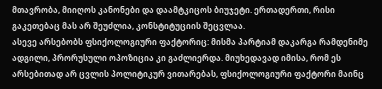მთავრობა, მიიღოს კანონები და დაამტკიცოს ბიუჯეტი. ერთადერთი, რისი გაკეთებაც მას არ შეუძლია, კონსტიტუციის შეცვლაა.
ასევე არსებობს ფსიქოლოგიური ფაქტორიც: მისმა პარტიამ დაკარგა რამდენიმე ადგილი, პრორუსული ოპოზიცია კი გაძლიერდა. მიუხედავად იმისა, რომ ეს არსებითად არ ცვლის პოლიტიკურ ვითარებას, ფსიქოლოგიური ფაქტორი მაინც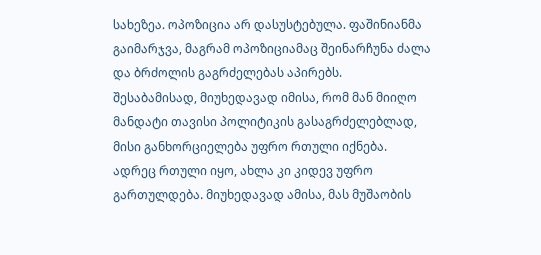სახეზეა. ოპოზიცია არ დასუსტებულა. ფაშინიანმა გაიმარჯვა, მაგრამ ოპოზიციამაც შეინარჩუნა ძალა და ბრძოლის გაგრძელებას აპირებს.
შესაბამისად, მიუხედავად იმისა, რომ მან მიიღო მანდატი თავისი პოლიტიკის გასაგრძელებლად, მისი განხორციელება უფრო რთული იქნება. ადრეც რთული იყო, ახლა კი კიდევ უფრო გართულდება. მიუხედავად ამისა, მას მუშაობის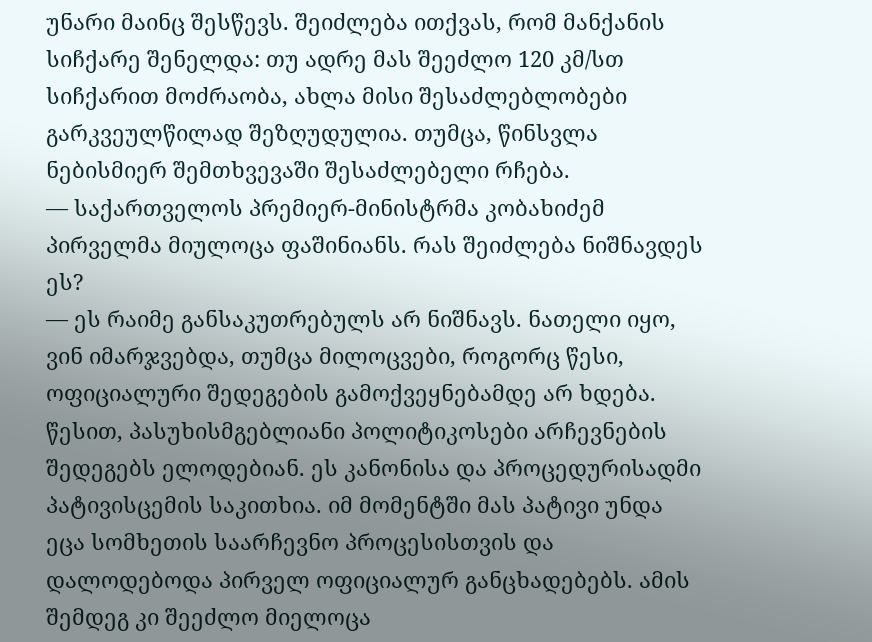უნარი მაინც შესწევს. შეიძლება ითქვას, რომ მანქანის სიჩქარე შენელდა: თუ ადრე მას შეეძლო 120 კმ/სთ სიჩქარით მოძრაობა, ახლა მისი შესაძლებლობები გარკვეულწილად შეზღუდულია. თუმცა, წინსვლა ნებისმიერ შემთხვევაში შესაძლებელი რჩება.
— საქართველოს პრემიერ-მინისტრმა კობახიძემ პირველმა მიულოცა ფაშინიანს. რას შეიძლება ნიშნავდეს ეს?
— ეს რაიმე განსაკუთრებულს არ ნიშნავს. ნათელი იყო, ვინ იმარჯვებდა, თუმცა მილოცვები, როგორც წესი, ოფიციალური შედეგების გამოქვეყნებამდე არ ხდება. წესით, პასუხისმგებლიანი პოლიტიკოსები არჩევნების შედეგებს ელოდებიან. ეს კანონისა და პროცედურისადმი პატივისცემის საკითხია. იმ მომენტში მას პატივი უნდა ეცა სომხეთის საარჩევნო პროცესისთვის და დალოდებოდა პირველ ოფიციალურ განცხადებებს. ამის შემდეგ კი შეეძლო მიელოცა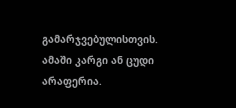გამარჯვებულისთვის. ამაში კარგი ან ცუდი არაფერია.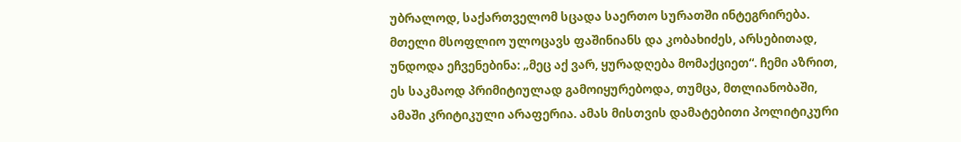უბრალოდ, საქართველომ სცადა საერთო სურათში ინტეგრირება. მთელი მსოფლიო ულოცავს ფაშინიანს და კობახიძეს, არსებითად, უნდოდა ეჩვენებინა: „მეც აქ ვარ, ყურადღება მომაქციეთ“. ჩემი აზრით, ეს საკმაოდ პრიმიტიულად გამოიყურებოდა, თუმცა, მთლიანობაში, ამაში კრიტიკული არაფერია. ამას მისთვის დამატებითი პოლიტიკური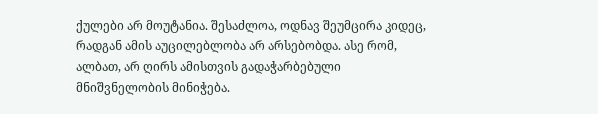ქულები არ მოუტანია. შესაძლოა, ოდნავ შეუმცირა კიდეც, რადგან ამის აუცილებლობა არ არსებობდა. ასე რომ, ალბათ, არ ღირს ამისთვის გადაჭარბებული მნიშვნელობის მინიჭება.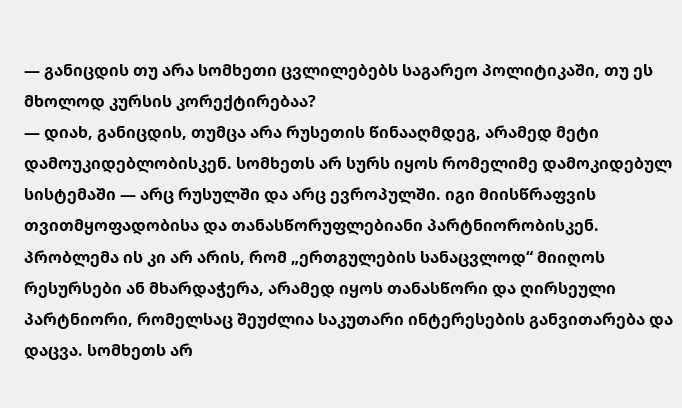— განიცდის თუ არა სომხეთი ცვლილებებს საგარეო პოლიტიკაში, თუ ეს მხოლოდ კურსის კორექტირებაა?
— დიახ, განიცდის, თუმცა არა რუსეთის წინააღმდეგ, არამედ მეტი დამოუკიდებლობისკენ. სომხეთს არ სურს იყოს რომელიმე დამოკიდებულ სისტემაში — არც რუსულში და არც ევროპულში. იგი მიისწრაფვის თვითმყოფადობისა და თანასწორუფლებიანი პარტნიორობისკენ. პრობლემა ის კი არ არის, რომ „ერთგულების სანაცვლოდ“ მიიღოს რესურსები ან მხარდაჭერა, არამედ იყოს თანასწორი და ღირსეული პარტნიორი, რომელსაც შეუძლია საკუთარი ინტერესების განვითარება და დაცვა. სომხეთს არ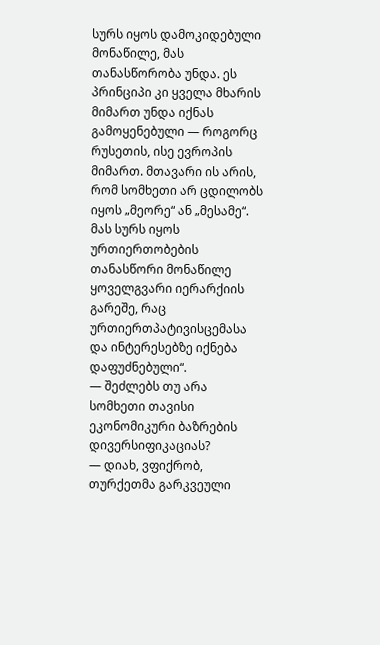სურს იყოს დამოკიდებული მონაწილე, მას თანასწორობა უნდა. ეს პრინციპი კი ყველა მხარის მიმართ უნდა იქნას გამოყენებული — როგორც რუსეთის, ისე ევროპის მიმართ. მთავარი ის არის, რომ სომხეთი არ ცდილობს იყოს „მეორე“ ან „მესამე“. მას სურს იყოს ურთიერთობების თანასწორი მონაწილე ყოველგვარი იერარქიის გარეშე, რაც ურთიერთპატივისცემასა და ინტერესებზე იქნება დაფუძნებული“.
— შეძლებს თუ არა სომხეთი თავისი ეკონომიკური ბაზრების დივერსიფიკაციას?
— დიახ, ვფიქრობ, თურქეთმა გარკვეული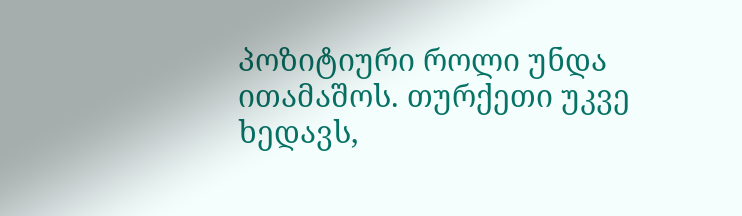პოზიტიური როლი უნდა ითამაშოს. თურქეთი უკვე ხედავს,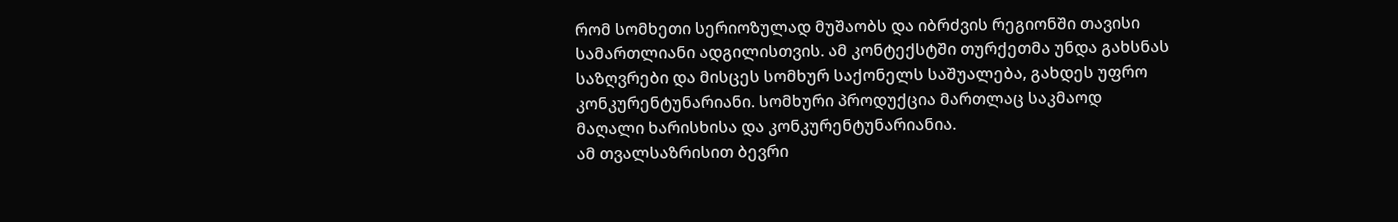რომ სომხეთი სერიოზულად მუშაობს და იბრძვის რეგიონში თავისი სამართლიანი ადგილისთვის. ამ კონტექსტში თურქეთმა უნდა გახსნას საზღვრები და მისცეს სომხურ საქონელს საშუალება, გახდეს უფრო კონკურენტუნარიანი. სომხური პროდუქცია მართლაც საკმაოდ მაღალი ხარისხისა და კონკურენტუნარიანია.
ამ თვალსაზრისით ბევრი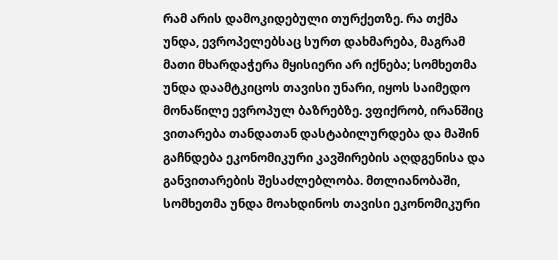რამ არის დამოკიდებული თურქეთზე. რა თქმა უნდა, ევროპელებსაც სურთ დახმარება, მაგრამ მათი მხარდაჭერა მყისიერი არ იქნება; სომხეთმა უნდა დაამტკიცოს თავისი უნარი, იყოს საიმედო მონაწილე ევროპულ ბაზრებზე. ვფიქრობ, ირანშიც ვითარება თანდათან დასტაბილურდება და მაშინ გაჩნდება ეკონომიკური კავშირების აღდგენისა და განვითარების შესაძლებლობა. მთლიანობაში, სომხეთმა უნდა მოახდინოს თავისი ეკონომიკური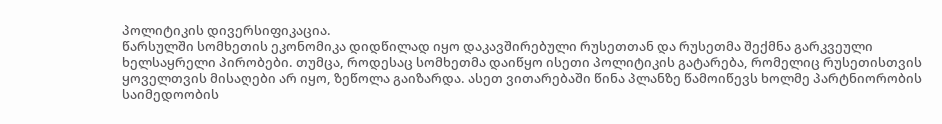პოლიტიკის დივერსიფიკაცია.
წარსულში სომხეთის ეკონომიკა დიდწილად იყო დაკავშირებული რუსეთთან და რუსეთმა შექმნა გარკვეული ხელსაყრელი პირობები. თუმცა, როდესაც სომხეთმა დაიწყო ისეთი პოლიტიკის გატარება, რომელიც რუსეთისთვის ყოველთვის მისაღები არ იყო, ზეწოლა გაიზარდა. ასეთ ვითარებაში წინა პლანზე წამოიწევს ხოლმე პარტნიორობის საიმედოობის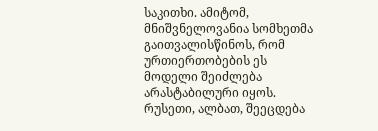საკითხი. ამიტომ, მნიშვნელოვანია სომხეთმა გაითვალისწინოს, რომ ურთიერთობების ეს მოდელი შეიძლება არასტაბილური იყოს. რუსეთი, ალბათ, შეეცდება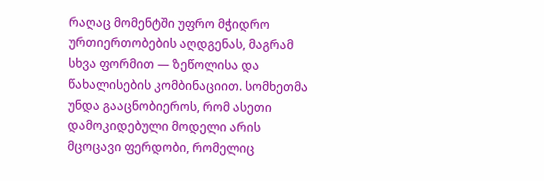რაღაც მომენტში უფრო მჭიდრო ურთიერთობების აღდგენას, მაგრამ სხვა ფორმით — ზეწოლისა და წახალისების კომბინაციით. სომხეთმა უნდა გააცნობიეროს, რომ ასეთი დამოკიდებული მოდელი არის მცოცავი ფერდობი, რომელიც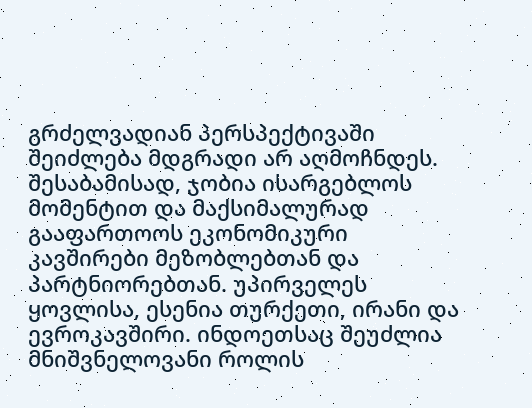გრძელვადიან პერსპექტივაში შეიძლება მდგრადი არ აღმოჩნდეს. შესაბამისად, ჯობია ისარგებლოს მომენტით და მაქსიმალურად გააფართოოს ეკონომიკური კავშირები მეზობლებთან და პარტნიორებთან. უპირველეს ყოვლისა, ესენია თურქეთი, ირანი და ევროკავშირი. ინდოეთსაც შეუძლია მნიშვნელოვანი როლის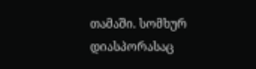თამაში. სომხურ დიასპორასაც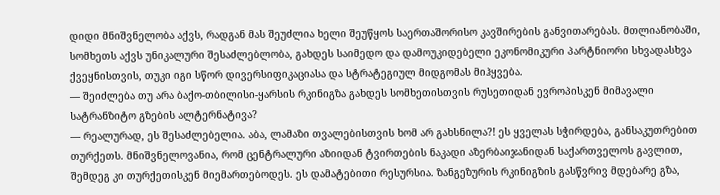დიდი მნიშვნელობა აქვს, რადგან მას შეუძლია ხელი შეუწყოს საერთაშორისო კავშირების განვითარებას. მთლიანობაში, სომხეთს აქვს უნიკალური შესაძლებლობა, გახდეს საიმედო და დამოუკიდებელი ეკონომიკური პარტნიორი სხვადასხვა ქვეყნისთვის, თუკი იგი სწორ დივერსიფიკაციასა და სტრატეგიულ მიდგომას მიჰყვება.
— შეიძლება თუ არა ბაქო-თბილისი-ყარსის რკინიგზა გახდეს სომხეთისთვის რუსეთიდან ევროპისკენ მიმავალი სატრანზიტო გზების ალტერნატივა?
— რეალურად, ეს შესაძლებელია. აბა, ლამაზი თვალებისთვის ხომ არ გახსნილა?! ეს ყველას სჭირდება, განსაკუთრებით თურქეთს. მნიშვნელოვანია, რომ ცენტრალური აზიიდან ტვირთების ნაკადი აზერბაიჯანიდან საქართველოს გავლით, შემდეგ კი თურქეთისკენ მიემართებოდეს. ეს დამატებითი რესურსია. ზანგეზურის რკინიგზის გასწვრივ მდებარე გზა,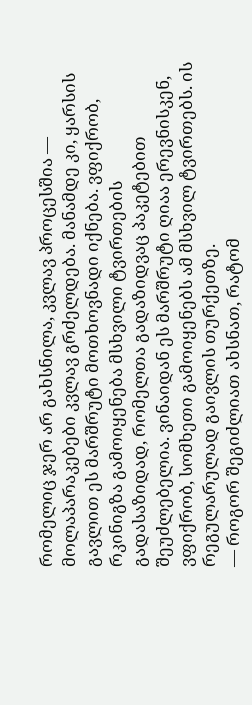რომელიც ჯერ არ გახსნილა, კვლავ პროცესშია — მოლაპარაკებები კვლავ გრძელდება. მანამდე კი, ყარსის გავლით ეს მარშრუტი მოთხოვნადი იქნება. ვფიქრობ, რკინიგზა გამოიყენება მსხვილი ტვირთების გადასაზიდად, რომელთა გადაზიდვაც პაკეტებით შეუძლებელია. ვინაიდან ეს მარშრუტი ღიაა ერევნისკენ, ვფიქრობ, სომხეთი გამოიყენებს ამ მსხვილ ტვირთებს. ის რეგულარულად გაივლის თურქეთზე.
— როგორ შეგიძლიათ ახსნათ, რატომ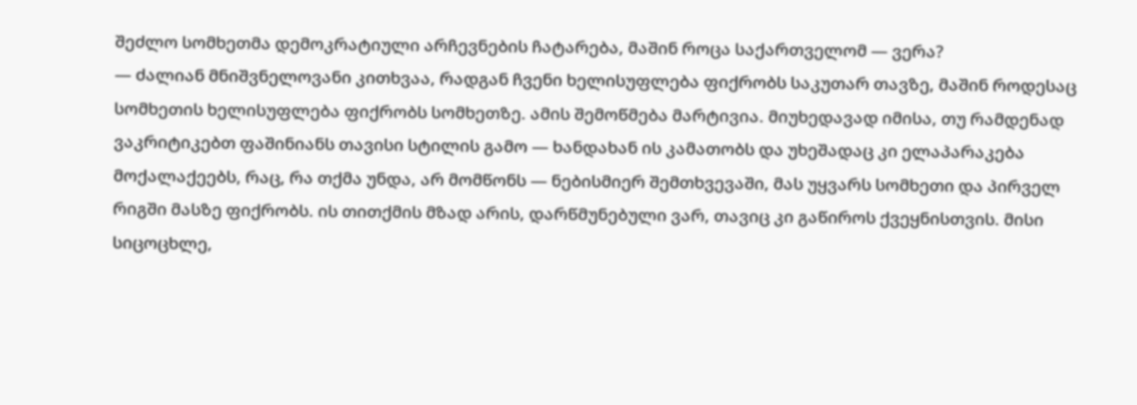შეძლო სომხეთმა დემოკრატიული არჩევნების ჩატარება, მაშინ როცა საქართველომ — ვერა?
— ძალიან მნიშვნელოვანი კითხვაა, რადგან ჩვენი ხელისუფლება ფიქრობს საკუთარ თავზე, მაშინ როდესაც სომხეთის ხელისუფლება ფიქრობს სომხეთზე. ამის შემოწმება მარტივია. მიუხედავად იმისა, თუ რამდენად ვაკრიტიკებთ ფაშინიანს თავისი სტილის გამო — ხანდახან ის კამათობს და უხეშადაც კი ელაპარაკება მოქალაქეებს, რაც, რა თქმა უნდა, არ მომწონს — ნებისმიერ შემთხვევაში, მას უყვარს სომხეთი და პირველ რიგში მასზე ფიქრობს. ის თითქმის მზად არის, დარწმუნებული ვარ, თავიც კი გაწიროს ქვეყნისთვის. მისი სიცოცხლე,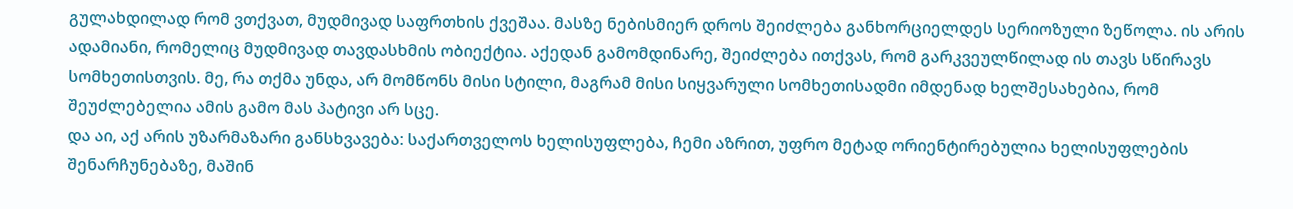გულახდილად რომ ვთქვათ, მუდმივად საფრთხის ქვეშაა. მასზე ნებისმიერ დროს შეიძლება განხორციელდეს სერიოზული ზეწოლა. ის არის ადამიანი, რომელიც მუდმივად თავდასხმის ობიექტია. აქედან გამომდინარე, შეიძლება ითქვას, რომ გარკვეულწილად ის თავს სწირავს სომხეთისთვის. მე, რა თქმა უნდა, არ მომწონს მისი სტილი, მაგრამ მისი სიყვარული სომხეთისადმი იმდენად ხელშესახებია, რომ შეუძლებელია ამის გამო მას პატივი არ სცე.
და აი, აქ არის უზარმაზარი განსხვავება: საქართველოს ხელისუფლება, ჩემი აზრით, უფრო მეტად ორიენტირებულია ხელისუფლების შენარჩუნებაზე, მაშინ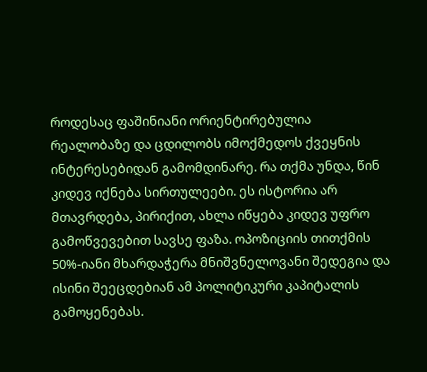როდესაც ფაშინიანი ორიენტირებულია რეალობაზე და ცდილობს იმოქმედოს ქვეყნის ინტერესებიდან გამომდინარე. რა თქმა უნდა, წინ კიდევ იქნება სირთულეები. ეს ისტორია არ მთავრდება, პირიქით, ახლა იწყება კიდევ უფრო გამოწვევებით სავსე ფაზა. ოპოზიციის თითქმის 50%-იანი მხარდაჭერა მნიშვნელოვანი შედეგია და ისინი შეეცდებიან ამ პოლიტიკური კაპიტალის გამოყენებას.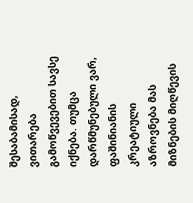შესაბამისად, ვითარება გამოწვევებით სავსე იქნება. თუმცა დარწმუნებული ვარ, ფაშინიანის კრეატიული აზროვნება მას მიზნების მიღწევის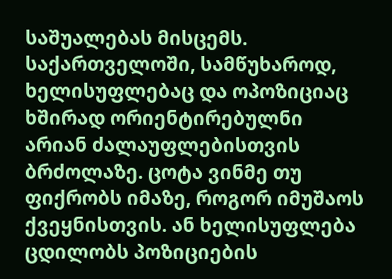საშუალებას მისცემს. საქართველოში, სამწუხაროდ, ხელისუფლებაც და ოპოზიციაც ხშირად ორიენტირებულნი არიან ძალაუფლებისთვის ბრძოლაზე. ცოტა ვინმე თუ ფიქრობს იმაზე, როგორ იმუშაოს ქვეყნისთვის. ან ხელისუფლება ცდილობს პოზიციების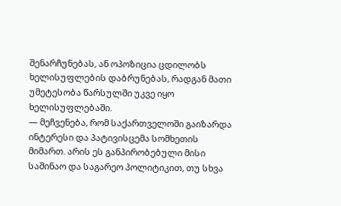შენარჩუნებას, ან ოპოზიცია ცდილობს ხელისუფლების დაბრუნებას, რადგან მათი უმეტესობა წარსულში უკვე იყო ხელისუფლებაში.
— მეჩვენება, რომ საქართველოში გაიზარდა ინტერესი და პატივისცემა სომხეთის მიმართ. არის ეს განპირობებული მისი საშინაო და საგარეო პოლიტიკით, თუ სხვა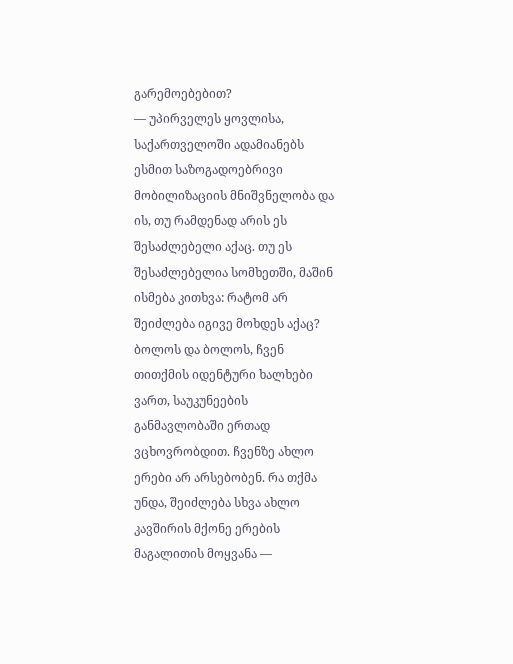გარემოებებით?
— უპირველეს ყოვლისა, საქართველოში ადამიანებს ესმით საზოგადოებრივი მობილიზაციის მნიშვნელობა და ის, თუ რამდენად არის ეს შესაძლებელი აქაც. თუ ეს შესაძლებელია სომხეთში, მაშინ ისმება კითხვა: რატომ არ შეიძლება იგივე მოხდეს აქაც? ბოლოს და ბოლოს, ჩვენ თითქმის იდენტური ხალხები ვართ, საუკუნეების განმავლობაში ერთად ვცხოვრობდით. ჩვენზე ახლო ერები არ არსებობენ. რა თქმა უნდა, შეიძლება სხვა ახლო კავშირის მქონე ერების მაგალითის მოყვანა —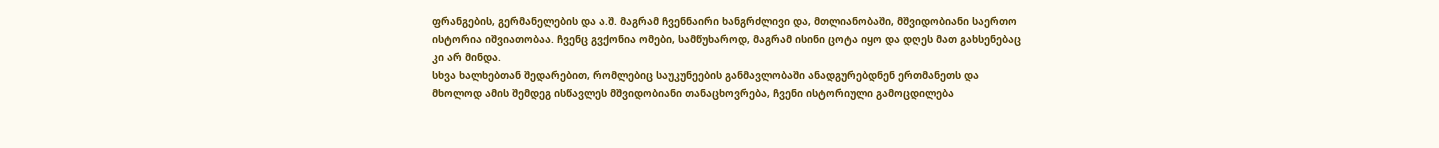ფრანგების, გერმანელების და ა.შ. მაგრამ ჩვენნაირი ხანგრძლივი და, მთლიანობაში, მშვიდობიანი საერთო ისტორია იშვიათობაა. ჩვენც გვქონია ომები, სამწუხაროდ, მაგრამ ისინი ცოტა იყო და დღეს მათ გახსენებაც კი არ მინდა.
სხვა ხალხებთან შედარებით, რომლებიც საუკუნეების განმავლობაში ანადგურებდნენ ერთმანეთს და მხოლოდ ამის შემდეგ ისწავლეს მშვიდობიანი თანაცხოვრება, ჩვენი ისტორიული გამოცდილება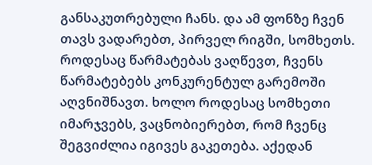განსაკუთრებული ჩანს. და ამ ფონზე ჩვენ თავს ვადარებთ, პირველ რიგში, სომხეთს. როდესაც წარმატებას ვაღწევთ, ჩვენს წარმატებებს კონკურენტულ გარემოში აღვნიშნავთ. ხოლო როდესაც სომხეთი იმარჯვებს, ვაცნობიერებთ, რომ ჩვენც შეგვიძლია იგივეს გაკეთება. აქედან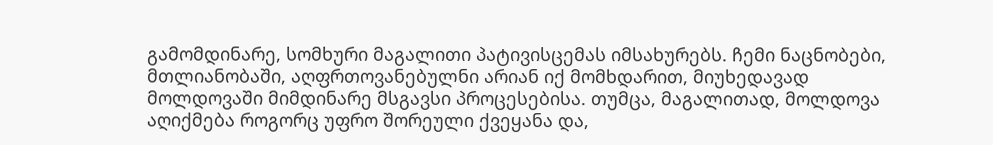გამომდინარე, სომხური მაგალითი პატივისცემას იმსახურებს. ჩემი ნაცნობები, მთლიანობაში, აღფრთოვანებულნი არიან იქ მომხდარით, მიუხედავად მოლდოვაში მიმდინარე მსგავსი პროცესებისა. თუმცა, მაგალითად, მოლდოვა აღიქმება როგორც უფრო შორეული ქვეყანა და,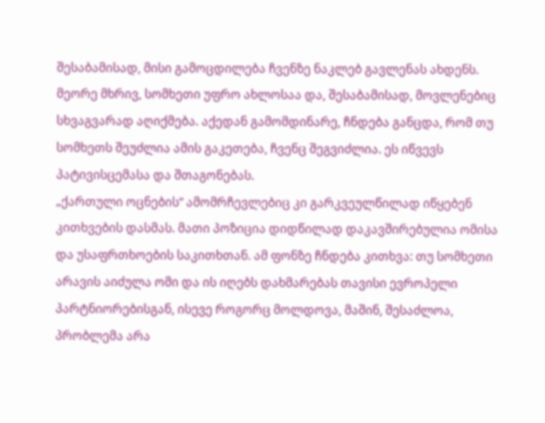შესაბამისად, მისი გამოცდილება ჩვენზე ნაკლებ გავლენას ახდენს. მეორე მხრივ, სომხეთი უფრო ახლოსაა და, შესაბამისად, მოვლენებიც სხვაგვარად აღიქმება. აქედან გამომდინარე, ჩნდება განცდა, რომ თუ სომხეთს შეუძლია ამის გაკეთება, ჩვენც შეგვიძლია. ეს იწვევს პატივისცემასა და შთაგონებას.
„ქართული ოცნების“ ამომრჩევლებიც კი გარკვეულწილად იწყებენ კითხვების დასმას. მათი პოზიცია დიდწილად დაკავშირებულია ომისა და უსაფრთხოების საკითხთან. ამ ფონზე ჩნდება კითხვა: თუ სომხეთი არავის აიძულა ომი და ის იღებს დახმარებას თავისი ევროპელი პარტნიორებისგან, ისევე როგორც მოლდოვა, მაშინ, შესაძლოა, პრობლემა არა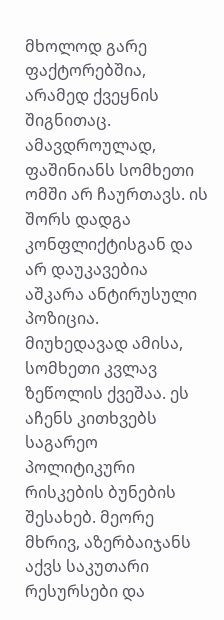მხოლოდ გარე ფაქტორებშია, არამედ ქვეყნის შიგნითაც. ამავდროულად, ფაშინიანს სომხეთი ომში არ ჩაურთავს. ის შორს დადგა კონფლიქტისგან და არ დაუკავებია აშკარა ანტირუსული პოზიცია.
მიუხედავად ამისა, სომხეთი კვლავ ზეწოლის ქვეშაა. ეს აჩენს კითხვებს საგარეო პოლიტიკური რისკების ბუნების შესახებ. მეორე მხრივ, აზერბაიჯანს აქვს საკუთარი რესურსები და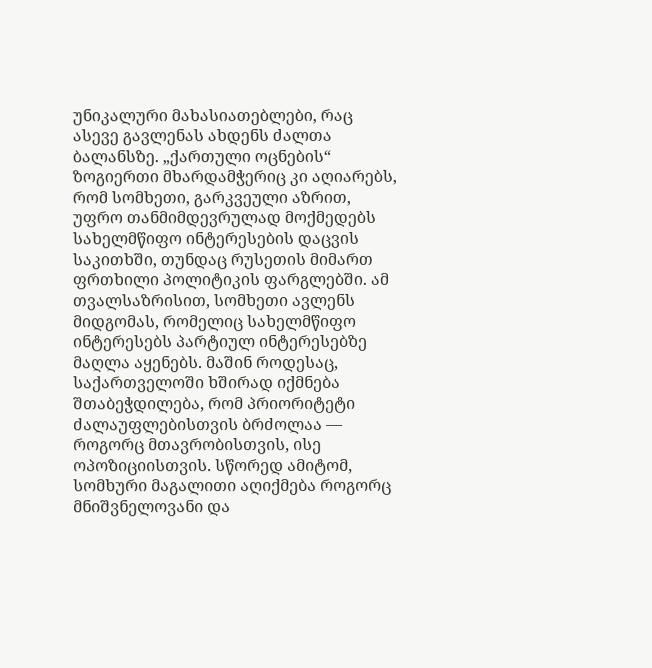უნიკალური მახასიათებლები, რაც ასევე გავლენას ახდენს ძალთა ბალანსზე. „ქართული ოცნების“ ზოგიერთი მხარდამჭერიც კი აღიარებს, რომ სომხეთი, გარკვეული აზრით, უფრო თანმიმდევრულად მოქმედებს სახელმწიფო ინტერესების დაცვის საკითხში, თუნდაც რუსეთის მიმართ ფრთხილი პოლიტიკის ფარგლებში. ამ თვალსაზრისით, სომხეთი ავლენს მიდგომას, რომელიც სახელმწიფო ინტერესებს პარტიულ ინტერესებზე მაღლა აყენებს. მაშინ როდესაც, საქართველოში ხშირად იქმნება შთაბეჭდილება, რომ პრიორიტეტი ძალაუფლებისთვის ბრძოლაა — როგორც მთავრობისთვის, ისე ოპოზიციისთვის. სწორედ ამიტომ, სომხური მაგალითი აღიქმება როგორც მნიშვნელოვანი და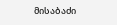მისაბაძი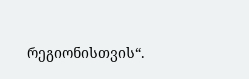რეგიონისთვის“.